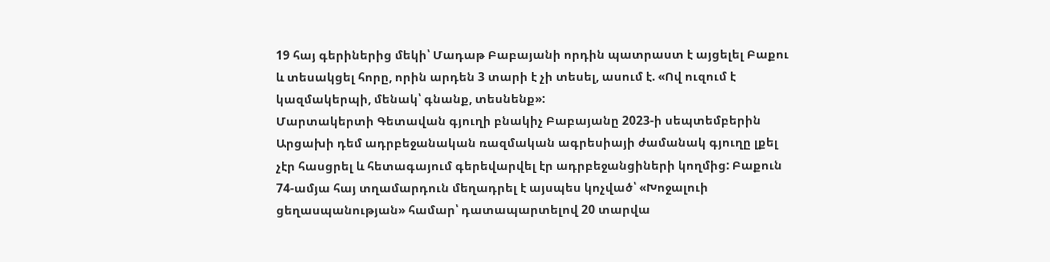19 հայ գերիներից մեկի՝ Մադաթ Բաբայանի որդին պատրաստ է այցելել Բաքու և տեսակցել հորը, որին արդեն 3 տարի է չի տեսել, ասում է. «Ով ուզում է կազմակերպի, մենակ՝ գնանք, տեսնենք»:
Մարտակերտի Գետավան գյուղի բնակիչ Բաբայանը 2023-ի սեպտեմբերին Արցախի դեմ ադրբեջանական ռազմական ագրեսիայի ժամանակ գյուղը լքել չէր հասցրել և հետագայում գերեվարվել էր ադրբեջանցիների կողմից: Բաքուն 74-ամյա հայ տղամարդուն մեղադրել է այսպես կոչված՝ «Խոջալուի ցեղասպանության» համար՝ դատապարտելով 20 տարվա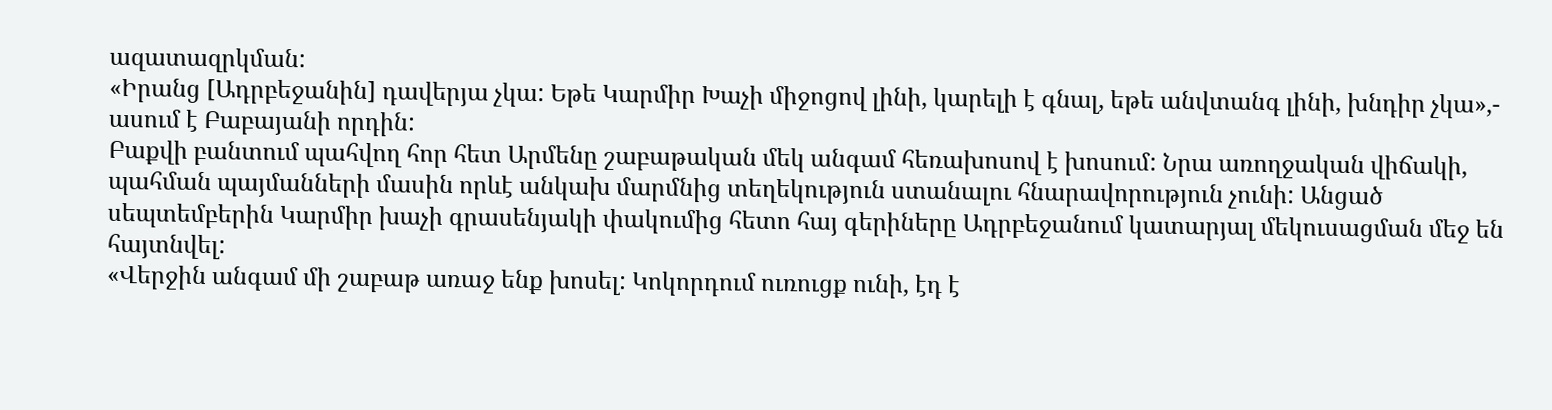ազատազրկման:
«Իրանց [Ադրբեջանին] դավերյա չկա: Եթե Կարմիր Խաչի միջոցով լինի, կարելի է գնալ, եթե անվտանգ լինի, խնդիր չկա»,- ասում է Բաբայանի որդին:
Բաքվի բանտում պահվող հոր հետ Արմենը շաբաթական մեկ անգամ հեռախոսով է խոսում: Նրա առողջական վիճակի, պահման պայմանների մասին որևէ անկախ մարմնից տեղեկություն ստանալու հնարավորություն չունի: Անցած սեպտեմբերին Կարմիր խաչի գրասենյակի փակումից հետո հայ գերիները Ադրբեջանում կատարյալ մեկուսացման մեջ են հայտնվել:
«Վերջին անգամ մի շաբաթ առաջ ենք խոսել: Կոկորդում ուռուցք ունի, էդ է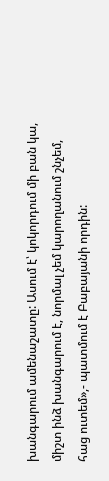խանգարում ամենաշատը: Ասում է՝ կոկորդում մի բան կա, միշտ ինձ խանգարում է, նորմալ չեմ կարողանում շնչեմ, հաց ուտեմ»,- պատմում է Բաբայանի որդին: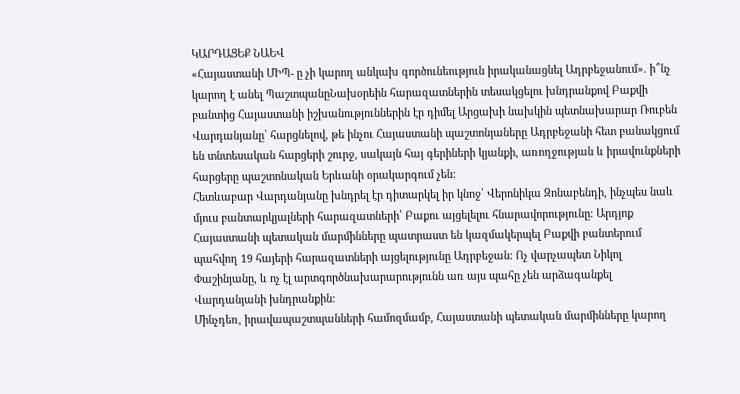ԿԱՐԴԱՑԵՔ ՆԱԵՎ
«Հայաստանի ՄԻՊ- ը չի կարող անկախ գործունեություն իրականացնել Ադրբեջանում». ի՞նչ կարող է անել ՊաշտպանըՆախօրեին հարազատներին տեսակցելու խնդրանքով Բաքվի բանտից Հայաստանի իշխանություններին էր դիմել Արցախի նախկին պետնախարար Ռուբեն Վարդանյանը՝ հարցնելով, թե ինչու Հայաստանի պաշտոնյաները Ադրբեջանի հետ բանակցում են տնտեսական հարցերի շուրջ, սակայն հայ գերիների կյանքի, առողջության և իրավունքների հարցերը պաշտոնական Երևանի օրակարգում չեն:
Հետևաբար Վարդանյանը խնդրել էր դիտարկել իր կնոջ՝ Վերոնիկա Զոնաբենդի, ինչպես նաև մյուս բանտարկյալների հարազատների՝ Բաքու այցելելու հնարավորությունը։ Արդյոք Հայաստանի պետական մարմինները պատրաստ են կազմակերպել Բաքվի բանտերում պահվող 19 հայերի հարազատների այցելությունը Ադրբեջան: Ոչ վարչապետ Նիկոլ Փաշինյանը, և ոչ էլ արտգործնախարարությունն առ այս պահը չեն արձագանքել Վարդանյանի խնդրանքին:
Մինչդեռ, իրավապաշտպանների համոզմամբ, Հայաստանի պետական մարմինները կարող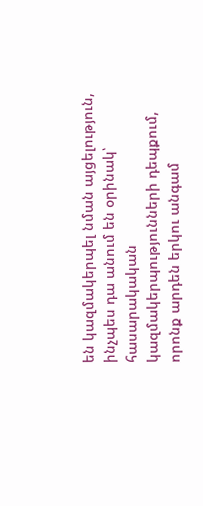են կազմակերպել նման այցելություն, ինչպես դա անում են օրինակ՝ հասարակական կազմակերպությունների դեպքում, որոնք արդեն երկու անգամ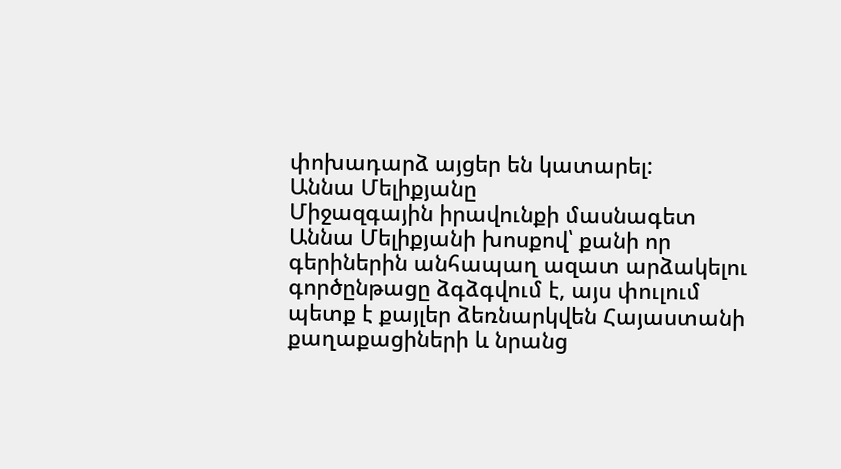փոխադարձ այցեր են կատարել:
Աննա Մելիքյանը
Միջազգային իրավունքի մասնագետ Աննա Մելիքյանի խոսքով՝ քանի որ գերիներին անհապաղ ազատ արձակելու գործընթացը ձգձգվում է, այս փուլում պետք է քայլեր ձեռնարկվեն Հայաստանի քաղաքացիների և նրանց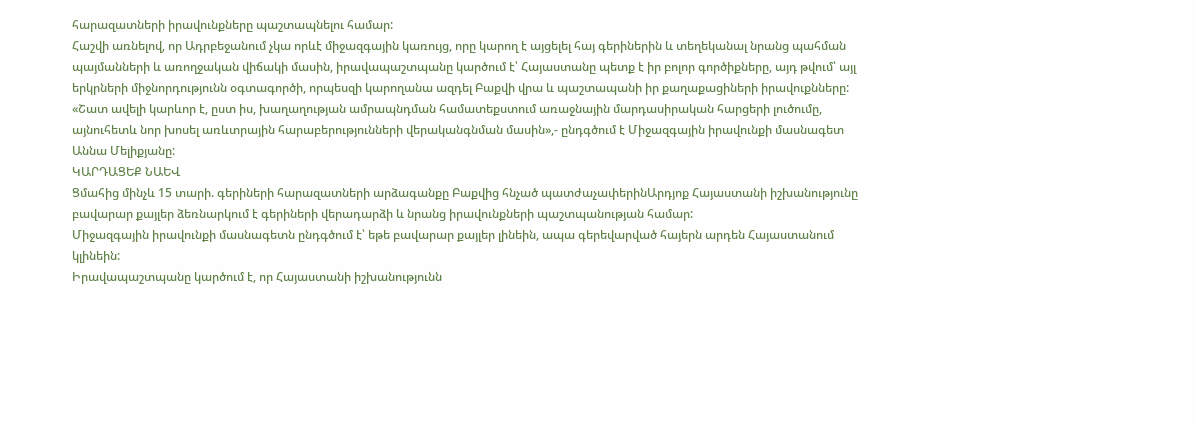հարազատների իրավունքները պաշտապնելու համար:
Հաշվի առնելով, որ Ադրբեջանում չկա որևէ միջազգային կառույց, որը կարող է այցելել հայ գերիներին և տեղեկանալ նրանց պահման պայմանների և առողջական վիճակի մասին, իրավապաշտպանը կարծում է՝ Հայաստանը պետք է իր բոլոր գործիքները, այդ թվում՝ այլ երկրների միջնորդությունն օգտագործի, որպեսզի կարողանա ազդել Բաքվի վրա և պաշտապանի իր քաղաքացիների իրավուքնները:
«Շատ ավելի կարևոր է, ըստ իս, խաղաղության ամրապնդման համատեքստում առաջնային մարդասիրական հարցերի լուծումը, այնուհետև նոր խոսել առևտրային հարաբերությունների վերականգնման մասին»,- ընդգծում է Միջազգային իրավունքի մասնագետ Աննա Մելիքյանը:
ԿԱՐԴԱՑԵՔ ՆԱԵՎ
Ցմահից մինչև 15 տարի. գերիների հարազատների արձագանքը Բաքվից հնչած պատժաչափերինԱրդյոք Հայաստանի իշխանությունը բավարար քայլեր ձեռնարկում է գերիների վերադարձի և նրանց իրավունքների պաշտպանության համար:
Միջազգային իրավունքի մասնագետն ընդգծում է՝ եթե բավարար քայլեր լինեին, ապա գերեվարված հայերն արդեն Հայաստանում կլինեին:
Իրավապաշտպանը կարծում է, որ Հայաստանի իշխանությունն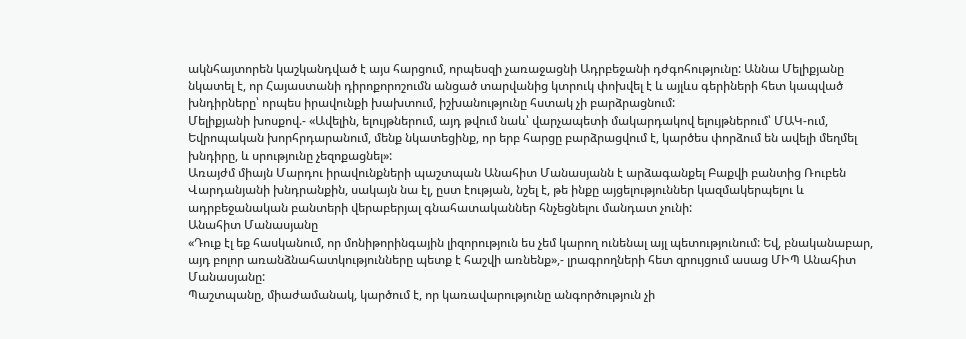ակնհայտորեն կաշկանդված է այս հարցում, որպեսզի չառաջացնի Ադրբեջանի դժգոհությունը: Աննա Մելիքյանը նկատել է, որ Հայաստանի դիրոքորոշումն անցած տարվանից կտրուկ փոխվել է և այլևս գերիների հետ կապված խնդիրները՝ որպես իրավունքի խախտում, իշխանությունը հստակ չի բարձրացնում:
Մելիքյանի խոսքով.- «Ավելին, ելույթներում, այդ թվում նաև՝ վարչապետի մակարդակով ելույթներում՝ ՄԱԿ-ում, Եվրոպական խորհրդարանում, մենք նկատեցինք, որ երբ հարցը բարձրացվում է, կարծես փորձում են ավելի մեղմել խնդիրը, և սրությունը չեզոքացնել»:
Առայժմ միայն Մարդու իրավունքների պաշտպան Անահիտ Մանասյանն է արձագանքել Բաքվի բանտից Ռուբեն Վարդանյանի խնդրանքին, սակայն նա էլ, ըստ էության, նշել է, թե ինքը այցելություններ կազմակերպելու և ադրբեջանական բանտերի վերաբերյալ գնահատականներ հնչեցնելու մանդատ չունի:
Անահիտ Մանասյանը
«Դուք էլ եք հասկանում, որ մոնիթորինգային լիզորություն ես չեմ կարող ունենալ այլ պետությունում: Եվ, բնականաբար, այդ բոլոր առանձնահատկությունները պետք է հաշվի առնենք»,- լրագրողների հետ զրույցում ասաց ՄԻՊ Անահիտ Մանասյանը:
Պաշտպանը, միաժամանակ, կարծում է, որ կառավարությունը անգործություն չի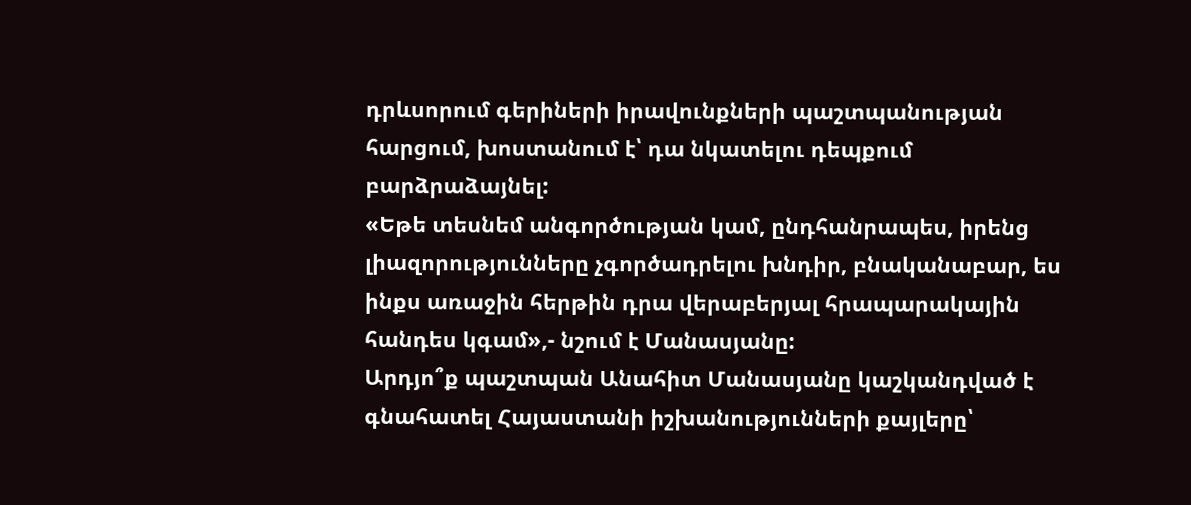դրևսորում գերիների իրավունքների պաշտպանության հարցում, խոստանում է՝ դա նկատելու դեպքում բարձրաձայնել:
«Եթե տեսնեմ անգործության կամ, ընդհանրապես, իրենց լիազորությունները չգործադրելու խնդիր, բնականաբար, ես ինքս առաջին հերթին դրա վերաբերյալ հրապարակային հանդես կգամ»,- նշում է Մանասյանը:
Արդյո՞ք պաշտպան Անահիտ Մանասյանը կաշկանդված է գնահատել Հայաստանի իշխանությունների քայլերը՝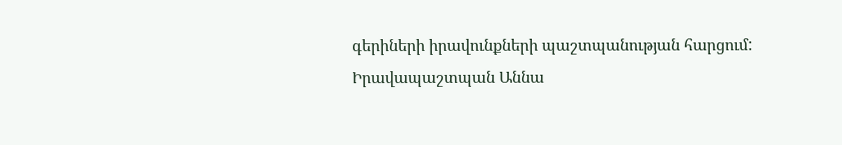գերիների իրավունքների պաշտպանության հարցում: Իրավապաշտպան Աննա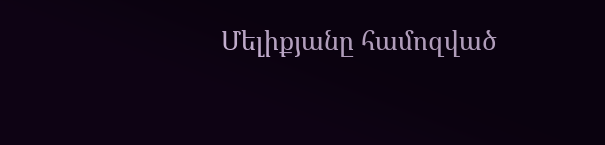Մելիքյանը համոզված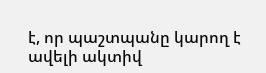է, որ պաշտպանը կարող է ավելի ակտիվ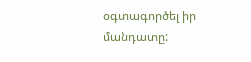օգտագործել իր մանդատը: